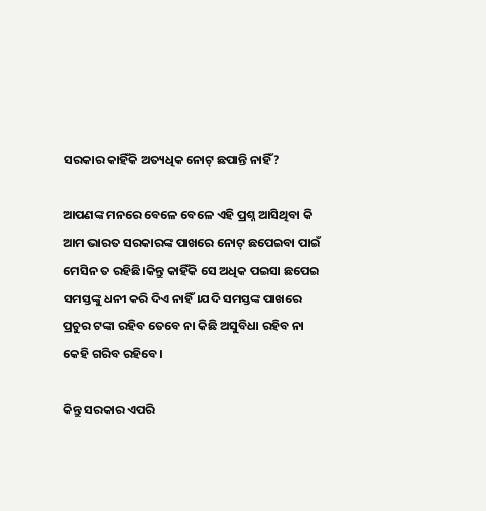ସରକାର କାହିଁକି ଅତ୍ୟଧିକ ନୋଟ୍ ଛପାନ୍ତି ନାହିଁ?

ଆପଣଙ୍କ ମନରେ ବେଳେ ବେଳେ ଏହି ପ୍ରଶ୍ନ ଆସିଥିବା କି ଆମ ଭାରତ ସରକାରଙ୍କ ପାଖରେ ନୋଟ୍ ଛପେଇବା ପାଇଁ ମେସିନ ତ ରହିଛି।କିନ୍ତୁ କାହିଁକି ସେ ଅଧିକ ପଇସା ଛପେଇ ସମସ୍ତଙ୍କୁ ଧନୀ କରି ଦିଏ ନାହିଁ।ଯଦି ସମସ୍ତଙ୍କ ପାଖରେ ପ୍ରଚୁର ଟଙ୍କା ରହିବ ତେବେ ନା କିଛି ଅସୁବିଧା ରହିବ ନା କେହି ଗରିବ ରହିବେ।

କିନ୍ତୁ ସରକାର ଏପରି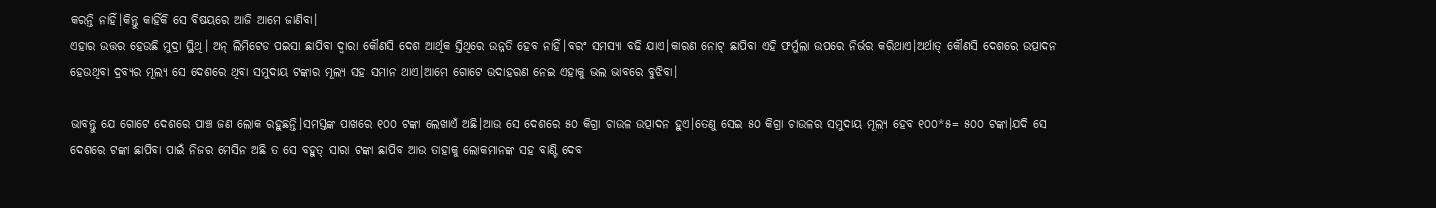କରନ୍ତି ନାହିଁ।କିନ୍ତୁ କାହିଁକି ସେ ବିଷୟରେ ଆଜି ଆମେ ଜାଣିବା।
ଏହାର ଉତ୍ତର ହେଉଛି ମୁଦ୍ରା ସ୍ଥିଥି। ଅନ୍ ଲିମିଟେଡ ପଇସା ଛାପିବା ଦ୍ବାରା କୌଣସି ଦେଶ ଆର୍ଥିକ ସ୍ତିଥିରେ ଉନ୍ନତି ହେବ ନାହିଁ।ବରଂ ସମସ୍ୟା ବଢି ଯାଏ।କାରଣ ନୋଟ୍ ଛାପିବା ଏହି ଫର୍ମୁଲା ଉପରେ ନିର୍ଭର କରିଥାଏ।ଅର୍ଥାତ୍ କୌଣସି ଦେଶରେ ଉତ୍ପାଦନ ହେଉଥିବା ଦ୍ରବ୍ୟର ମୂଲ୍ୟ ସେ ଦେଶରେ ଥିବା ସମୁଦାୟ ଟଙ୍କାର ମୂଲ୍ୟ ସହ ସମାନ ଥାଏ।ଆମେ ଗୋଟେ ଉଦାହରଣ ନେଇ ଏହାକୁ ଭଲ ଭାବରେ ବୁଝିବା।

ଭାବନ୍ତୁ ଯେ ଗୋଟେ ଦେଶରେ ପାଞ୍ଚ ଜଣ ଲୋକ ରହୁଛନ୍ତି।ସମସ୍ତଙ୍କ ପାଖରେ ୧୦୦ ଟଙ୍କା ଲେଖାଏଁ ଅଛି।ଆଉ ସେ ଦେଶରେ ୫୦ କିଗ୍ରା ଚାଉଳ ଉତ୍ପାଦନ ହୁଏ।ତେଣୁ ସେଇ ୫୦ କିଗ୍ରା ଚାଉଳର ସମୁଦାୟ ମୂଲ୍ୟ ହେବ ୧୦୦*୫= ୫୦୦ ଟଙ୍କା।ଯଦି ସେ ଦେଶରେ ଟଙ୍କା ଛାପିବା ପାଇଁ ନିଜର ମେସିନ ଅଛି ତ ସେ ବହୁତ୍ ସାରା ଟଙ୍କା ଛାପିବ ଆଉ ତାହାକୁ ଲୋକମାନଙ୍କ ସହ ବାଣ୍ଟି ଦେବ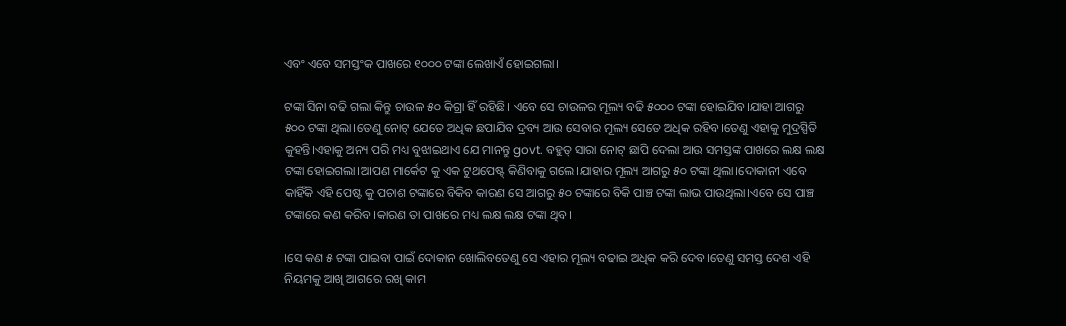ଏବଂ ଏବେ ସମସ୍ତଂକ ପାଖରେ ୧୦୦୦ ଟଙ୍କା ଲେଖାଏଁ ହୋଇଗଲା।

ଟଙ୍କା ସିନା ବଢି ଗଲା କିନ୍ତୁ ଚାଉଳ ୫୦ କିଗ୍ରା ହିଁ ରହିଛି। ଏବେ ସେ ଚାଉଳର ମୂଲ୍ୟ ବଢି ୫୦୦୦ ଟଙ୍କା ହୋଇଯିବ।ଯାହା ଆଗରୁ ୫୦୦ ଟଙ୍କା ଥିଲା।ତେଣୁ ନୋଟ୍ ଯେତେ ଅଧିକ ଛପାଯିବ ଦ୍ରବ୍ୟ ଆଉ ସେବାର ମୂଲ୍ୟ ସେତେ ଅଧିକ ରହିବ।ତେଣୁ ଏହାକୁ ମୁଦ୍ରସ୍ପିତି କୁହନ୍ତି।ଏହାକୁ ଅନ୍ୟ ପରି ମଧ୍ୟ ବୁଝାଇଥାଏ ଯେ ମାନନ୍ତୁ govt. ବହୁତ୍ ସାରା ନୋଟ୍ ଛାପି ଦେଲା ଆଉ ସମସ୍ତଙ୍କ ପାଖରେ ଲକ୍ଷ ଲକ୍ଷ ଟଙ୍କା ହୋଇଗଲା।ଆପଣ ମାର୍କେଟ କୁ ଏକ ଟୁଥପେଷ୍ଟ୍ କିଣିବାକୁ ଗଲେ।ଯାହାର ମୂଲ୍ୟ ଆଗରୁ ୫୦ ଟଙ୍କା ଥିଲା।ଦୋକାନୀ ଏବେ କାହିଁକି ଏହି ପେଷ୍ଟ କୁ ପଚାଶ ଟଙ୍କାରେ ବିକିବ କାରଣ ସେ ଆଗରୁ ୫୦ ଟଙ୍କାରେ ବିକି ପାଞ୍ଚ ଟଙ୍କା ଲାଭ ପାଉଥିଲା।ଏବେ ସେ ପାଞ୍ଚ ଟଙ୍କାରେ କଣ କରିବ।କାରଣ ତା ପାଖରେ ମଧ୍ୟ ଲକ୍ଷ ଲକ୍ଷ ଟଙ୍କା ଥିବ।

।ସେ କଣ ୫ ଟଙ୍କା ପାଇବା ପାଇଁ ଦୋକାନ ଖୋଲିବତେଣୁ ସେ ଏହାର ମୂଲ୍ୟ ବଢାଇ ଅଧିକ କରି ଦେବ।ତେଣୁ ସମସ୍ତ ଦେଶ ଏହି ନିୟମକୁ ଆଖି ଆଗରେ ରଖି କାମ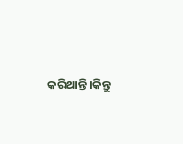କରିଥାନ୍ତି।କିନ୍ତୁ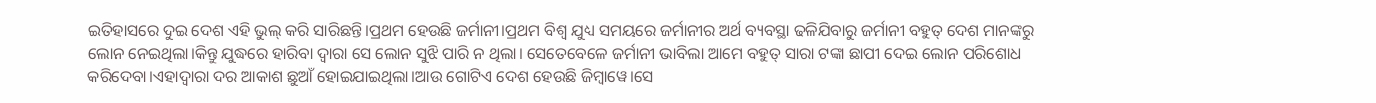ଇତିହାସରେ ଦୁଇ ଦେଶ ଏହି ଭୁଲ୍ କରି ସାରିଛନ୍ତି।ପ୍ରଥମ ହେଉଛି ଜର୍ମାନୀ।ପ୍ରଥମ ବିଶ୍ୱ ଯୁଧ୍ୟ ସମୟରେ ଜର୍ମାନୀର ଅର୍ଥ ବ୍ୟବସ୍ଥା ଢଳିଯିବାରୁ ଜର୍ମାନୀ ବହୁତ୍ ଦେଶ ମାନଙ୍କରୁ ଲୋନ ନେଇଥିଲା।କିନ୍ତୁ ଯୁଦ୍ଧରେ ହାରିବା ଦ୍ବାରା ସେ ଲୋନ ସୁଝି ପାରି ନ ଥିଲା। ସେତେବେଳେ ଜର୍ମାନୀ ଭାବିଲା ଆମେ ବହୁତ୍ ସାରା ଟଙ୍କା ଛାପୀ ଦେଇ ଲୋନ ପରିଶୋଧ କରିଦେବା।ଏହାଦ୍ଵାରା ଦର ଆକାଶ ଛୁଆଁ ହୋଇଯାଇଥିଲା।ଆଉ ଗୋଟିଏ ଦେଶ ହେଉଛି ଜିମ୍ବାୱେ।ସେ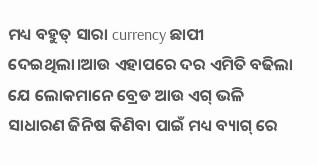ମଧ୍ୟ ବହୁତ୍ ସାରା currency ଛାପୀ ଦେଇଥିଲା।ଆଉ ଏହାପରେ ଦର ଏମିତି ବଢିଲା ଯେ ଲୋକମାନେ ବ୍ରେଡ ଆଉ ଏଗ୍ ଭଳି ସାଧାରଣ ଜିନିଷ କିଣିବା ପାଇଁ ମଧ୍ୟ ବ୍ୟାଗ୍ ରେ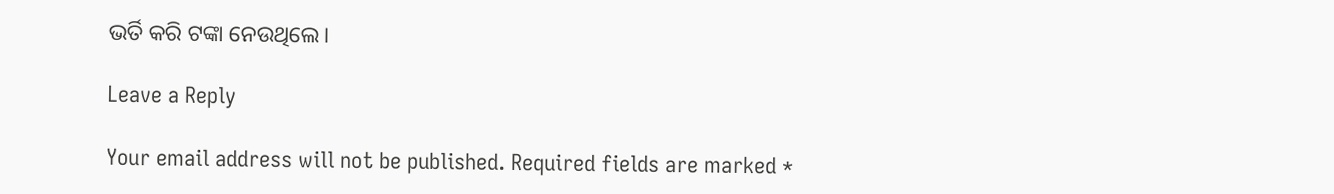ଭର୍ତି କରି ଟଙ୍କା ନେଉଥିଲେ।

Leave a Reply

Your email address will not be published. Required fields are marked *